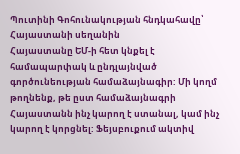Պուտինի Գոհունակության հնդկահավը՝ Հայաստանի սեղանին
Հայաստանը ԵՄ-ի հետ կնքել է համապարփակ և ընդլայնված գործունեության համաձայնագիր: Մի կողմ թողնենք, թե ըստ համաձայնագրի Հայաստանն ինչ կարող է ստանալ, կամ ինչ կարող է կորցնել: Ֆեյսբուքում ակտիվ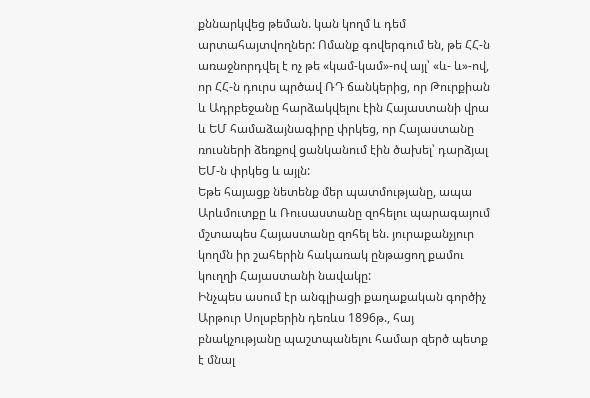քննարկվեց թեման. կան կողմ և դեմ արտահայտվողներ: Ոմանք գովերգում են, թե ՀՀ-ն առաջնորդվել է ոչ թե «կամ-կամ»-ով այլ՝ «և- և»-ով, որ ՀՀ-ն դուրս պրծավ ՌԴ ճանկերից, որ Թուրքիան և Ադրբեջանը հարձակվելու էին Հայաստանի վրա և ԵՄ համաձայնագիրը փրկեց, որ Հայաստանը ռուսների ձեռքով ցանկանում էին ծախել՝ դարձյալ ԵՄ-ն փրկեց և այլն:
Եթե հայացք նետենք մեր պատմությանը, ապա Արևմուտքը և Ռուսաստանը զոհելու պարագայում մշտապես Հայաստանը զոհել են. յուրաքանչյուր կողմն իր շահերին հակառակ ընթացող քամու կուղղի Հայաստանի նավակը:
Ինչպես ասում էր անգլիացի քաղաքական գործիչ Արթուր Սոլսբերին դեռևս 1896թ., հայ բնակչությանը պաշտպանելու համար զերծ պետք է մնալ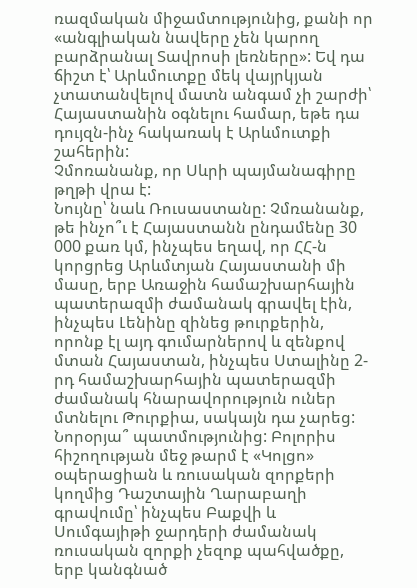ռազմական միջամտությունից, քանի որ «անգլիական նավերը չեն կարող բարձրանալ Տավրոսի լեռները»: Եվ դա ճիշտ է՝ Արևմուտքը մեկ վայրկյան չտատանվելով մատն անգամ չի շարժի՝ Հայաստանին օգնելու համար, եթե դա դույզն-ինչ հակառակ է Արևմուտքի շահերին:
Չմոռանանք, որ Սևրի պայմանագիրը թղթի վրա է:
Նույնը՝ նաև Ռուսաստանը: Չմռանանք, թե ինչո՞ւ է Հայաստանն ընդամենը 30 000 քառ կմ, ինչպես եղավ, որ ՀՀ-ն կորցրեց Արևմտյան Հայաստանի մի մասը, երբ Առաջին համաշխարհային պատերազմի ժամանակ գրավել էին, ինչպես Լենինը զինեց թուրքերին, որոնք էլ այդ գումարներով և զենքով մտան Հայաստան, ինչպես Ստալինը 2-րդ համաշխարհային պատերազմի ժամանակ հնարավորություն ուներ մտնելու Թուրքիա, սակայն դա չարեց:
Նորօրյա՞ պատմությունից: Բոլորիս հիշողության մեջ թարմ է «Կոլցո» օպերացիան և ռուսական զորքերի կողմից Դաշտային Ղարաբաղի գրավումը՝ ինչպես Բաքվի և Սումգայիթի ջարդերի ժամանակ ռուսական զորքի չեզոք պահվածքը, երբ կանգնած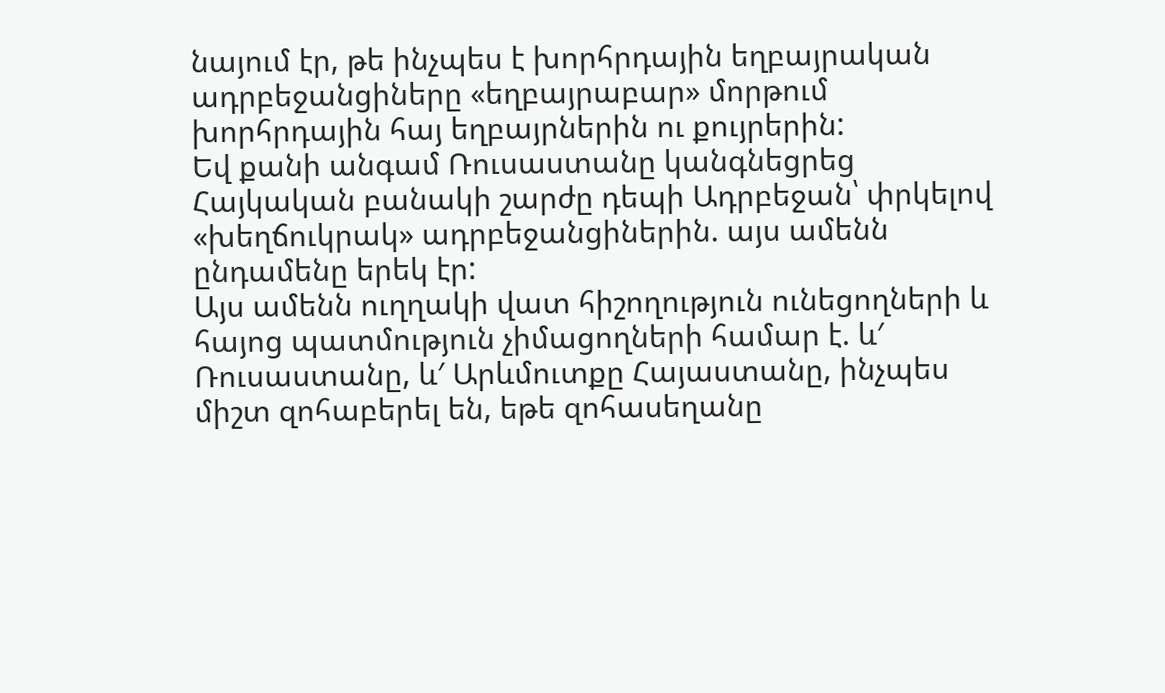նայում էր, թե ինչպես է խորհրդային եղբայրական ադրբեջանցիները «եղբայրաբար» մորթում խորհրդային հայ եղբայրներին ու քույրերին:
Եվ քանի անգամ Ռուսաստանը կանգնեցրեց Հայկական բանակի շարժը դեպի Ադրբեջան՝ փրկելով «խեղճուկրակ» ադրբեջանցիներին. այս ամենն ընդամենը երեկ էր:
Այս ամենն ուղղակի վատ հիշողություն ունեցողների և հայոց պատմություն չիմացողների համար է. և′ Ռուսաստանը, և′ Արևմուտքը Հայաստանը, ինչպես միշտ զոհաբերել են, եթե զոհասեղանը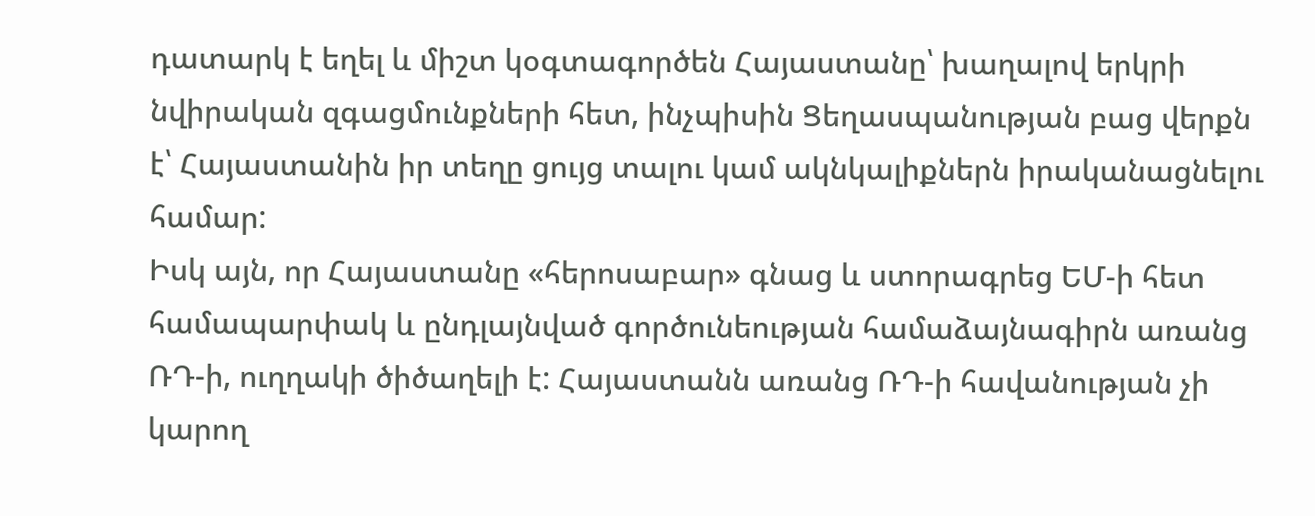դատարկ է եղել և միշտ կօգտագործեն Հայաստանը՝ խաղալով երկրի նվիրական զգացմունքների հետ, ինչպիսին Ցեղասպանության բաց վերքն է՝ Հայաստանին իր տեղը ցույց տալու կամ ակնկալիքներն իրականացնելու համար:
Իսկ այն, որ Հայաստանը «հերոսաբար» գնաց և ստորագրեց ԵՄ-ի հետ համապարփակ և ընդլայնված գործունեության համաձայնագիրն առանց ՌԴ-ի, ուղղակի ծիծաղելի է: Հայաստանն առանց ՌԴ-ի հավանության չի կարող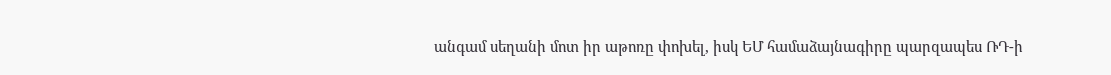անգամ սեղանի մոտ իր աթոռը փոխել, իսկ ԵՄ համաձայնագիրը պարզապես ՌԴ-ի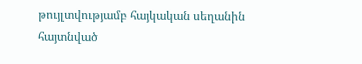թույլտվությամբ հայկական սեղանին հայտնված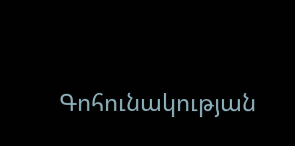Գոհունակության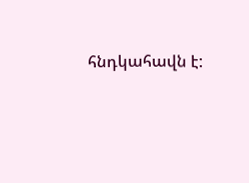հնդկահավն է: